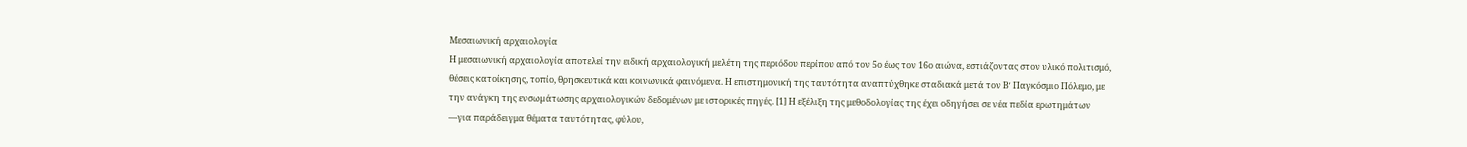Μεσαιωνική αρχαιολογία
Η μεσαιωνική αρχαιολογία αποτελεί την ειδική αρχαιολογική μελέτη της περιόδου περίπου από τον 5ο έως τον 16ο αιώνα, εστιάζοντας στον υλικό πολιτισμό, θέσεις κατοίκησης, τοπίο, θρησκευτικά και κοινωνικά φαινόμενα. Η επιστημονική της ταυτότητα αναπτύχθηκε σταδιακά μετά τον Βʹ Παγκόσμιο Πόλεμο, με την ανάγκη της ενσωµάτωσης αρχαιολογικών δεδομένων με ιστορικές πηγές. [1] Η εξέλιξη της μεθοδολογίας της έχει οδηγήσει σε νέα πεδία ερωτημάτων —για παράδειγμα θέματα ταυτότητας, φύλου,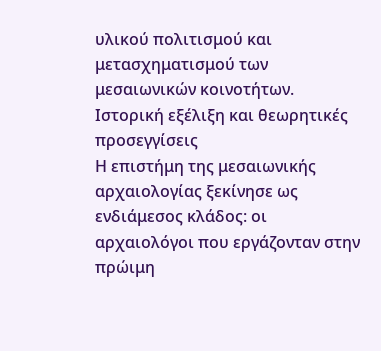υλικού πολιτισμού και μετασχηματισμού των μεσαιωνικών κοινοτήτων.
Ιστορική εξέλιξη και θεωρητικές προσεγγίσεις
Η επιστήμη της μεσαιωνικής αρχαιολογίας ξεκίνησε ως ενδιάμεσος κλάδος: οι αρχαιολόγοι που εργάζονταν στην πρώιμη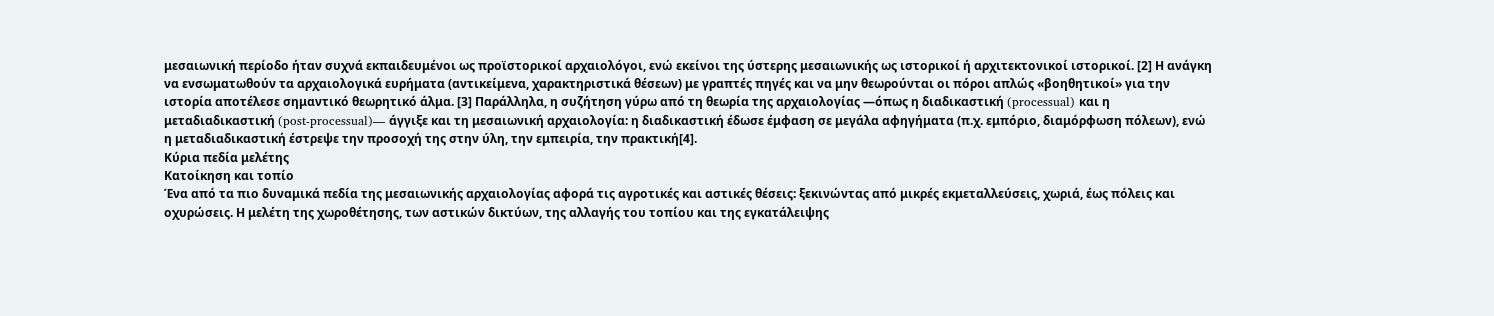μεσαιωνική περίοδο ήταν συχνά εκπαιδευμένοι ως προϊστορικοί αρχαιολόγοι, ενώ εκείνοι της ύστερης μεσαιωνικής ως ιστορικοί ή αρχιτεκτονικοί ιστορικοί. [2] Η ανάγκη να ενσωματωθούν τα αρχαιολογικά ευρήματα (αντικείμενα, χαρακτηριστικά θέσεων) με γραπτές πηγές και να μην θεωρούνται οι πόροι απλώς «βοηθητικοί» για την ιστορία αποτέλεσε σημαντικό θεωρητικό άλμα. [3] Παράλληλα, η συζήτηση γύρω από τη θεωρία της αρχαιολογίας —όπως η διαδικαστική (processual) και η μεταδιαδικαστική (post-processual)— άγγιξε και τη μεσαιωνική αρχαιολογία: η διαδικαστική έδωσε έμφαση σε μεγάλα αφηγήματα (π.χ. εμπόριο, διαμόρφωση πόλεων), ενώ η μεταδιαδικαστική έστρεψε την προσοχή της στην ύλη, την εμπειρία, την πρακτική[4].
Κύρια πεδία μελέτης
Κατοίκηση και τοπίο
Ένα από τα πιο δυναμικά πεδία της μεσαιωνικής αρχαιολογίας αφορά τις αγροτικές και αστικές θέσεις: ξεκινώντας από μικρές εκμεταλλεύσεις, χωριά, έως πόλεις και οχυρώσεις. Η μελέτη της χωροθέτησης, των αστικών δικτύων, της αλλαγής του τοπίου και της εγκατάλειψης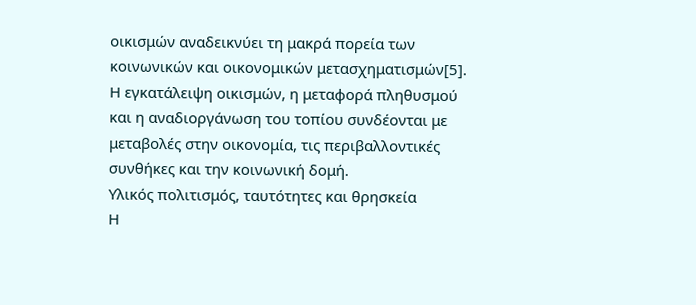οικισμών αναδεικνύει τη μακρά πορεία των κοινωνικών και οικονομικών μετασχηματισμών[5]. Η εγκατάλειψη οικισμών, η μεταφορά πληθυσμού και η αναδιοργάνωση του τοπίου συνδέονται με μεταβολές στην οικονομία, τις περιβαλλοντικές συνθήκες και την κοινωνική δομή.
Υλικός πολιτισμός, ταυτότητες και θρησκεία
Η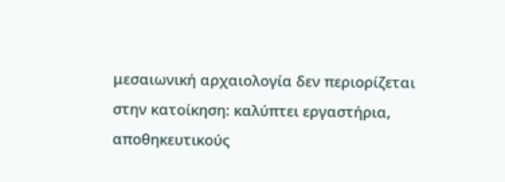μεσαιωνική αρχαιολογία δεν περιορίζεται στην κατοίκηση: καλύπτει εργαστήρια, αποθηκευτικούς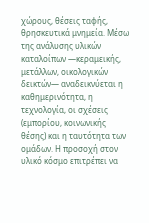χώρους, θέσεις ταφής, θρησκευτικά μνημεία. Μέσω της ανάλυσης υλικών καταλοίπων —κεραμεικής, μετάλλων, οικολογικών δεικτών— αναδεικνύεται η καθημερινότητα, η τεχνολογία, οι σχέσεις (εμπορίου, κοινωνικής θέσης) και η ταυτότητα των ομάδων. Η προσοχή στον υλικό κόσμο επιτρέπει να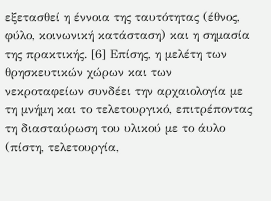εξετασθεί η έννοια της ταυτότητας (έθνος, φύλο, κοινωνική κατάσταση) και η σημασία της πρακτικής. [6] Επίσης, η μελέτη των θρησκευτικών χώρων και των νεκροταφείων συνδέει την αρχαιολογία με τη μνήμη και το τελετουργικό, επιτρέποντας τη διασταύρωση του υλικού με το άυλο (πίστη, τελετουργία,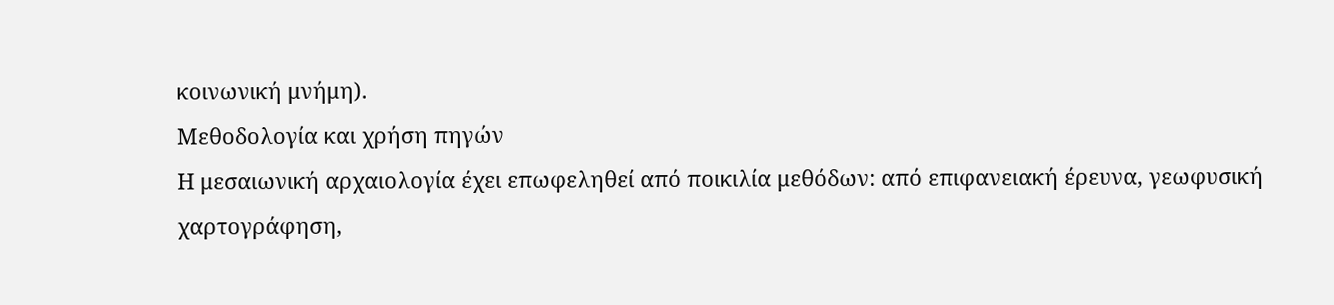κοινωνική μνήμη).
Μεθοδολογία και χρήση πηγών
Η μεσαιωνική αρχαιολογία έχει επωφεληθεί από ποικιλία μεθόδων: από επιφανειακή έρευνα, γεωφυσική χαρτογράφηση,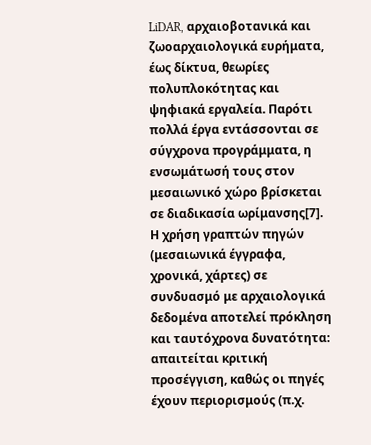LiDAR, αρχαιοβοτανικά και ζωοαρχαιολογικά ευρήματα, έως δίκτυα, θεωρίες πολυπλοκότητας και ψηφιακά εργαλεία. Παρότι πολλά έργα εντάσσονται σε σύγχρονα προγράμματα, η ενσωμάτωσή τους στον μεσαιωνικό χώρο βρίσκεται σε διαδικασία ωρίμανσης[7].
Η χρήση γραπτών πηγών (μεσαιωνικά έγγραφα, χρονικά, χάρτες) σε συνδυασμό με αρχαιολογικά δεδομένα αποτελεί πρόκληση και ταυτόχρονα δυνατότητα: απαιτείται κριτική προσέγγιση, καθώς οι πηγές έχουν περιορισμούς (π.χ.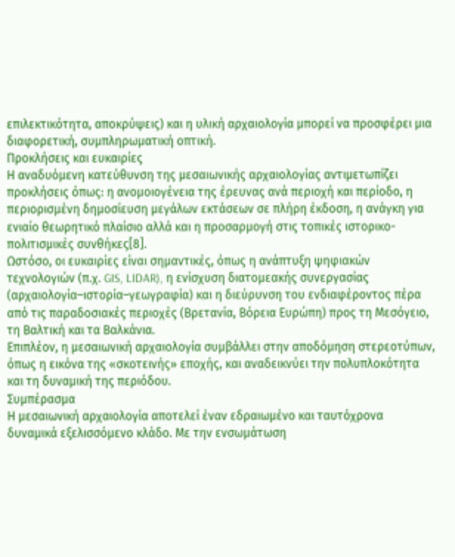επιλεκτικότητα, αποκρύψεις) και η υλική αρχαιολογία μπορεί να προσφέρει μια διαφορετική, συμπληρωματική οπτική.
Προκλήσεις και ευκαιρίες
Η αναδυόμενη κατεύθυνση της μεσαιωνικής αρχαιολογίας αντιμετωπίζει προκλήσεις όπως: η ανομοιογένεια της έρευνας ανά περιοχή και περίοδο, η περιορισμένη δημοσίευση μεγάλων εκτάσεων σε πλήρη έκδοση, η ανάγκη για ενιαίο θεωρητικό πλαίσιο αλλά και η προσαρμογή στις τοπικές ιστορικο-πολιτισμικές συνθήκες[8].
Ωστόσο, οι ευκαιρίες είναι σημαντικές, όπως η ανάπτυξη ψηφιακών τεχνολογιών (π.χ. GIS, LIDAR), η ενίσχυση διατομεακής συνεργασίας (αρχαιολογία–ιστορία–γεωγραφία) και η διεύρυνση του ενδιαφέροντος πέρα από τις παραδοσιακές περιοχές (Βρετανία, Βόρεια Ευρώπη) προς τη Μεσόγειο, τη Βαλτική και τα Βαλκάνια.
Επιπλέον, η μεσαιωνική αρχαιολογία συμβάλλει στην αποδόμηση στερεοτύπων, όπως η εικόνα της «σκοτεινής» εποχής, και αναδεικνύει την πολυπλοκότητα και τη δυναμική της περιόδου.
Συμπέρασμα
Η μεσαιωνική αρχαιολογία αποτελεί έναν εδραιωμένο και ταυτόχρονα δυναμικά εξελισσόμενο κλάδο. Με την ενσωμάτωση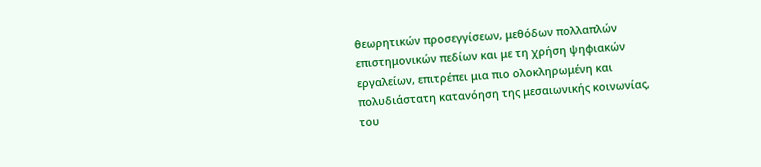θεωρητικών προσεγγίσεων, μεθόδων πολλαπλών επιστημονικών πεδίων και με τη χρήση ψηφιακών εργαλείων, επιτρέπει μια πιο ολοκληρωμένη και πολυδιάστατη κατανόηση της μεσαιωνικής κοινωνίας, του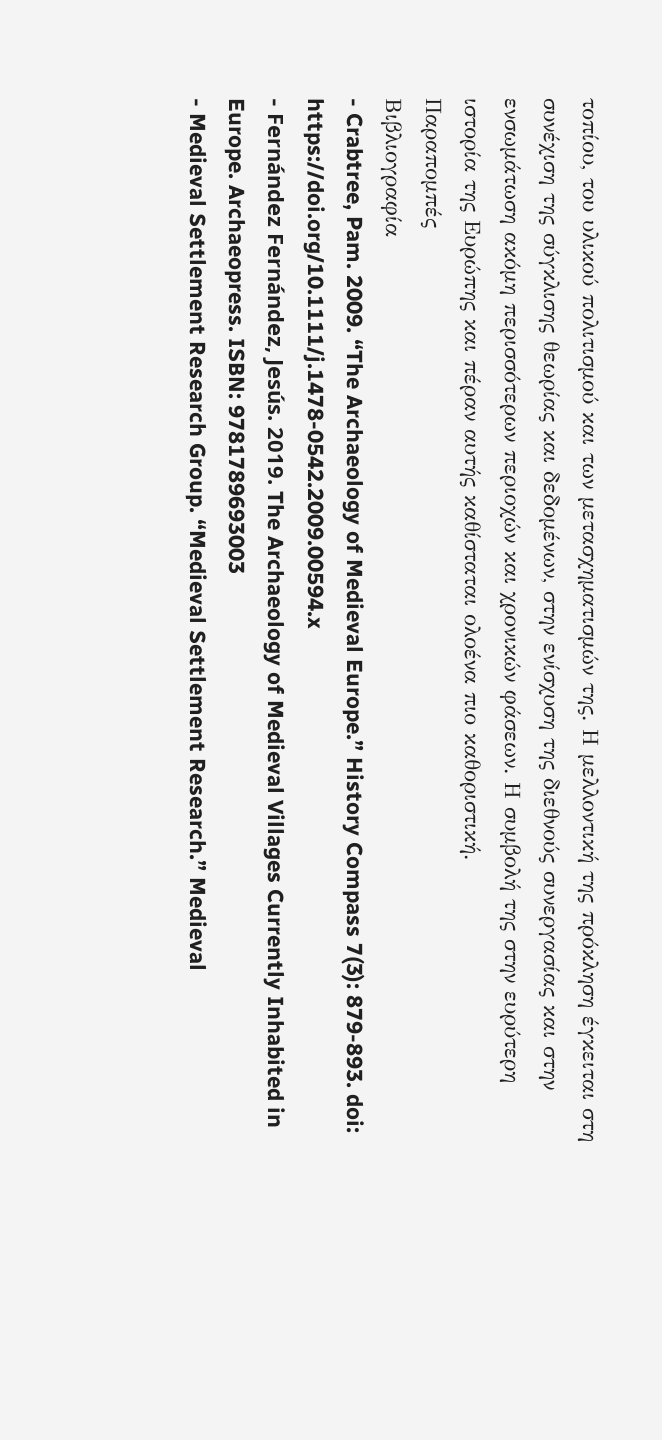τοπίου, του υλικού πολιτισμού και των μετασχηματισμών της. Η μελλοντική της πρόκληση έγκειται στη συνέχιση της σύγκλισης θεωρίας και δεδομένων, στην ενίσχυση της διεθνούς συνεργασίας και στην ενσωμάτωση ακόμη περισσότερων περιοχών και χρονικών φάσεων. Η συμβολή της στην ευρύτερη ιστορία της Ευρώπης και πέραν αυτής καθίσταται ολοένα πιο καθοριστική.
Παραπομπές
Βιβλιογραφία
- Crabtree, Pam. 2009. “The Archaeology of Medieval Europe.” History Compass 7(3): 879-893. doi: https://doi.org/10.1111/j.1478-0542.2009.00594.x
- Fernández Fernández, Jesús. 2019. The Archaeology of Medieval Villages Currently Inhabited in Europe. Archaeopress. ISBN: 9781789693003
- Medieval Settlement Research Group. “Medieval Settlement Research.” Medieval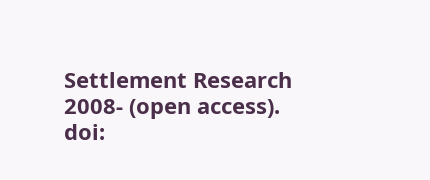Settlement Research 2008- (open access). doi: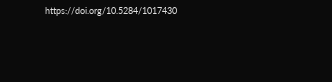https://doi.org/10.5284/1017430